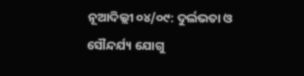ନୂଆଦିଲ୍ଲୀ ୦୪/୦୯: ଦୁର୍ଲଭତା ଓ ସୌନ୍ଦର୍ଯ୍ୟ ଯୋଗୁ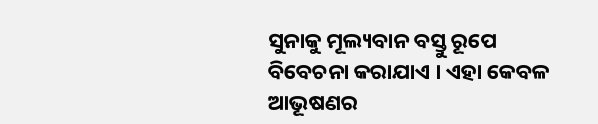ସୁନାକୁ ମୂଲ୍ୟବାନ ବସ୍ତୁ ରୂପେ ବିବେଚନା କରାଯାଏ । ଏହା କେବଳ ଆଭୂଷଣର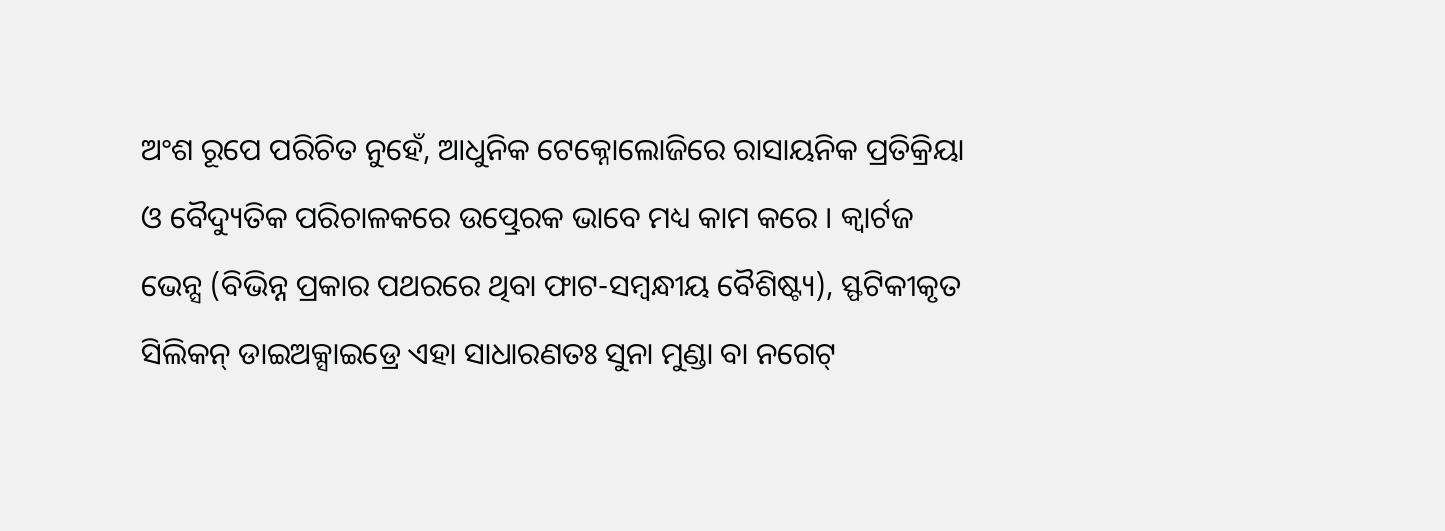ଅଂଶ ରୂପେ ପରିଚିତ ନୁହେଁ, ଆଧୁନିକ ଟେକ୍ନୋଲୋଜିରେ ରାସାୟନିକ ପ୍ରତିକ୍ରିୟା ଓ ବୈଦ୍ୟୁତିକ ପରିଚାଳକରେ ଉତ୍ପ୍ରେରକ ଭାବେ ମଧ୍ୟ କାମ କରେ । କ୍ୱାର୍ଟଜ ଭେନ୍ସ (ବିଭିନ୍ନ ପ୍ରକାର ପଥରରେ ଥିବା ଫାଟ-ସମ୍ବନ୍ଧୀୟ ବୈଶିଷ୍ଟ୍ୟ), ସ୍ଫଟିକୀକୃତ ସିଲିକନ୍ ଡାଇଅକ୍ସାଇଡ୍ରେ ଏହା ସାଧାରଣତଃ ସୁନା ମୁଣ୍ଡା ବା ନଗେଟ୍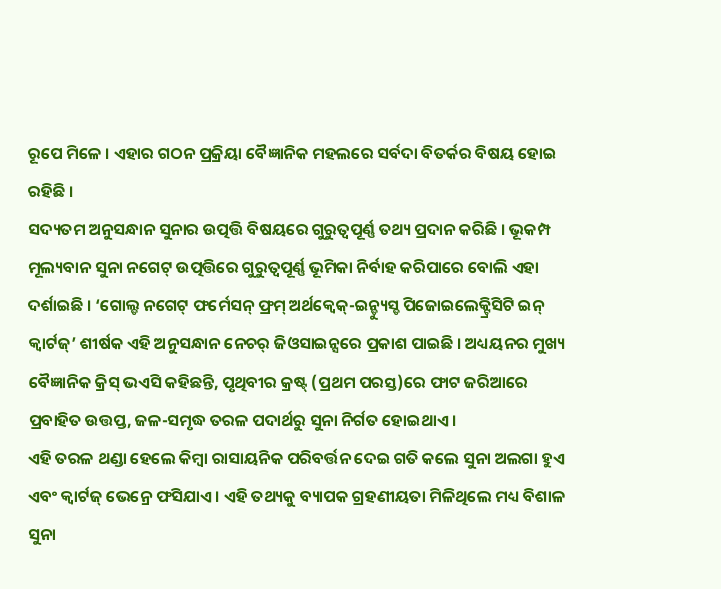ରୂପେ ମିଳେ । ଏହାର ଗଠନ ପ୍ରକ୍ରିୟା ବୈଜ୍ଞାନିକ ମହଲରେ ସର୍ବଦା ବିତର୍କର ବିଷୟ ହୋଇ ରହିଛି ।
ସଦ୍ୟତମ ଅନୁସନ୍ଧାନ ସୁନାର ଉତ୍ପତ୍ତି ବିଷୟରେ ଗୁରୁତ୍ୱପୂର୍ଣ୍ଣ ତଥ୍ୟ ପ୍ରଦାନ କରିଛି । ଭୂକମ୍ପ ମୂଲ୍ୟବାନ ସୁନା ନଗେଟ୍ ଉତ୍ପତ୍ତିରେ ଗୁରୁତ୍ୱପୂର୍ଣ୍ଣ ଭୂମିକା ନିର୍ବାହ କରିପାରେ ବୋଲି ଏହା ଦର୍ଶାଇଛି । ‘ଗୋଲ୍ଡ ନଗେଟ୍ ଫର୍ମେସନ୍ ଫ୍ରମ୍ ଅର୍ଥକ୍ୱେକ୍-ଇନ୍ଡ୍ୟୁସ୍ଡ ପିଜୋଇଲେକ୍ଟ୍ରିସିଟି ଇନ୍ କ୍ୱାର୍ଟଜ୍’ ଶୀର୍ଷକ ଏହି ଅନୁସନ୍ଧାନ ନେଚର୍ ଜିଓସାଇନ୍ସରେ ପ୍ରକାଶ ପାଇଛି । ଅଧ୍ୟୟନର ମୁଖ୍ୟ ବୈଜ୍ଞାନିକ କ୍ରିସ୍ ଭଏସି କହିଛନ୍ତି, ପୃଥିବୀର କ୍ରଷ୍ଟ୍ (ପ୍ରଥମ ପରସ୍ତ)ରେ ଫାଟ ଜରିଆରେ ପ୍ରବାହିତ ଉତ୍ତପ୍ତ, ଜଳ-ସମୃଦ୍ଧ ତରଳ ପଦାର୍ଥରୁ ସୁନା ନିର୍ଗତ ହୋଇଥାଏ ।
ଏହି ତରଳ ଥଣ୍ଡା ହେଲେ କିମ୍ବା ରାସାୟନିକ ପରିବର୍ତ୍ତନ ଦେଇ ଗତି କଲେ ସୁନା ଅଲଗା ହୁଏ ଏବଂ କ୍ୱାର୍ଟଜ୍ ଭେନ୍ରେ ଫସିଯାଏ । ଏହି ତଥ୍ୟକୁ ବ୍ୟାପକ ଗ୍ରହଣୀୟତା ମିଳିଥିଲେ ମଧ୍ୟ ବିଶାଳ ସୁନା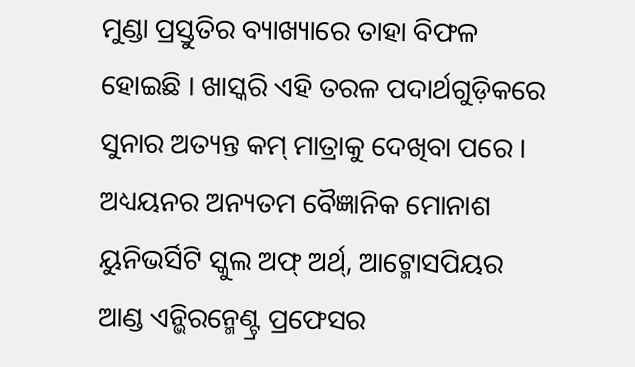ମୁଣ୍ଡା ପ୍ରସ୍ତୁତିର ବ୍ୟାଖ୍ୟାରେ ତାହା ବିଫଳ ହୋଇଛି । ଖାସ୍କରି ଏହି ତରଳ ପଦାର୍ଥଗୁଡ଼ିକରେ ସୁନାର ଅତ୍ୟନ୍ତ କମ୍ ମାତ୍ରାକୁ ଦେଖିବା ପରେ । ଅଧ୍ୟୟନର ଅନ୍ୟତମ ବୈଜ୍ଞାନିକ ମୋନାଶ ୟୁନିଭର୍ସିଟି ସ୍କୁଲ ଅଫ୍ ଅର୍ଥ୍, ଆଟ୍ମୋସପିୟର ଆଣ୍ଡ ଏନ୍ଭିରନ୍ମେଣ୍ଟ୍ର ପ୍ରଫେସର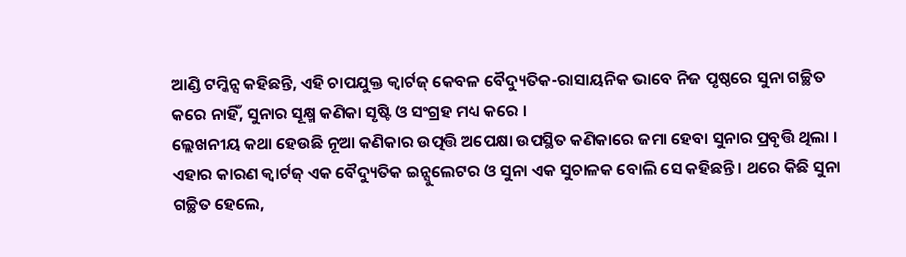ଆଣ୍ଡି ଟମ୍କିନ୍ସ କହିଛନ୍ତି, ଏହି ଚାପଯୁକ୍ତ କ୍ୱାର୍ଟଜ୍ କେବଳ ବୈଦ୍ୟୁତିକ-ରାସାୟନିକ ଭାବେ ନିଜ ପୃଷ୍ଠରେ ସୁନା ଗଚ୍ଛିତ କରେ ନାହିଁ, ସୁନାର ସୂକ୍ଷ୍ମ କଣିକା ସୃଷ୍ଟି ଓ ସଂଗ୍ରହ ମଧ୍ୟ କରେ ।
ଲ୍ଲେଖନୀୟ କଥା ହେଉଛି ନୂଆ କଣିକାର ଉତ୍ପତ୍ତି ଅପେକ୍ଷା ଉପସ୍ଥିତ କଣିକାରେ ଜମା ହେବା ସୁନାର ପ୍ରବୃତ୍ତି ଥିଲା । ଏହାର କାରଣ କ୍ୱାର୍ଟଜ୍ ଏକ ବୈଦ୍ୟୁତିକ ଇନ୍ସୁଲେଟର ଓ ସୁନା ଏକ ସୁଚାଳକ ବୋଲି ସେ କହିଛନ୍ତି । ଥରେ କିଛି ସୁନା ଗଚ୍ଛିତ ହେଲେ,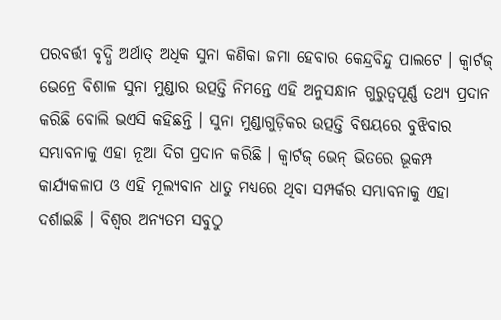ପରବର୍ତ୍ତୀ ବୃଦ୍ଧି ଅର୍ଥାତ୍ ଅଧିକ ସୁନା କଣିକା ଜମା ହେବାର କେନ୍ଦ୍ରବିନ୍ଦୁ ପାଲଟେ । କ୍ୱାର୍ଟଜ୍ ଭେନ୍ରେ ବିଶାଳ ସୁନା ମୁଣ୍ଡାର ଉତ୍ପତ୍ତି ନିମନ୍ତେ ଏହି ଅନୁସନ୍ଧାନ ଗୁରୁତ୍ୱପୂର୍ଣ୍ଣ ତଥ୍ୟ ପ୍ରଦାନ କରିଛି ବୋଲି ଭଏସି କହିଛନ୍ତି । ସୁନା ମୁଣ୍ଡାଗୁଡ଼ିକର ଉତ୍ପତ୍ତି ବିଷୟରେ ବୁଝିବାର ସମ୍ଭାବନାକୁ ଏହା ନୂଆ ଦିଗ ପ୍ରଦାନ କରିଛି । କ୍ୱାର୍ଟଜ୍ ଭେନ୍ ଭିତରେ ଭୂକମ୍ପ କାର୍ଯ୍ୟକଳାପ ଓ ଏହି ମୂଲ୍ୟବାନ ଧାତୁ ମଧ୍ୟରେ ଥିବା ସମ୍ପର୍କର ସମ୍ଭାବନାକୁ ଏହା ଦର୍ଶାଇଛି । ବିଶ୍ୱର ଅନ୍ୟତମ ସବୁଠୁ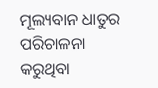ମୂଲ୍ୟବାନ ଧାତୁର ପରିଚାଳନା କରୁଥିବା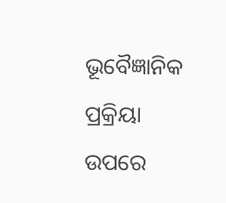ଭୂବୈଜ୍ଞାନିକ ପ୍ରକ୍ରିୟା ଉପରେ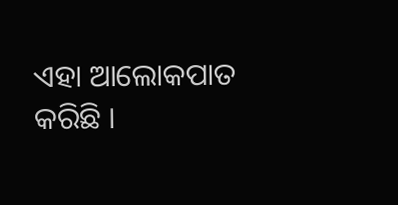ଏହା ଆଲୋକପାତ କରିଛି ।